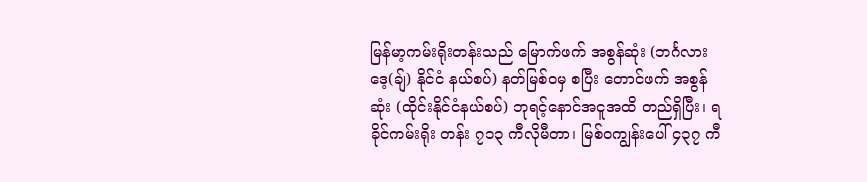မြန်မာ့ကမ်းရိုးတန်းသည် မြောက်ဖက် အစွန်ဆုံး (ဘင်္ဂလားဒေ့(ချ်) နိုင်ငံ နယ်စပ်) နတ်မြစ်ဝမှ စပြီး တောင်ဖက် အစွန်ဆုံး (ထိုင်းနိုင်ငံနယ်စပ်) ဘုရင့်နောင်အငူအထိ တည်ရှိပြီး၊ ရခိုင်ကမ်းရိုး တန်း ၇၁၃ ကီလိုမီတာ၊ မြစ်ဝကျွန်းပေါ် ၄၃၇ ကီ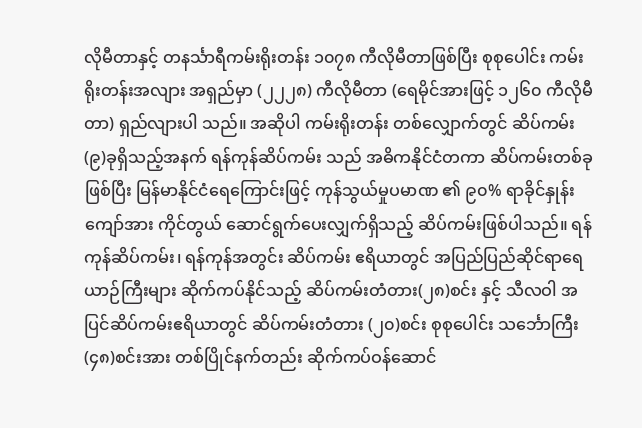လိုမီတာနှင့် တနင်္သာရီကမ်းရိုးတန်း ၁၀၇၈ ကီလိုမီတာဖြစ်ပြီး စုစုပေါင်း ကမ်းရိုးတန်းအလျား အရှည်မှာ (၂၂၂၈) ကီလိုမီတာ (ရေမိုင်အားဖြင့် ၁၂၆၀ ကီလိုမီတာ) ရှည်လျားပါ သည်။ အဆိုပါ ကမ်းရိုးတန်း တစ်လျှောက်တွင် ဆိပ်ကမ်း(၉)ခုရှိသည့်အနက် ရန်ကုန်ဆိပ်ကမ်း သည် အဓိကနိုင်ငံတကာ ဆိပ်ကမ်းတစ်ခုဖြစ်ပြီး မြန်မာနိုင်ငံရေကြောင်းဖြင့် ကုန်သွယ်မှုပမာဏ ၏ ၉၀% ရာခိုင်နှုန်းကျော်အား ကိုင်တွယ် ဆောင်ရွက်ပေးလျှက်ရှိသည့် ဆိပ်ကမ်းဖြစ်ပါသည်။ ရန်ကုန်ဆိပ်ကမ်း၊ ရန်ကုန်အတွင်း ဆိပ်ကမ်း ဧရိယာတွင် အပြည်ပြည်ဆိုင်ရာရေယာဉ်ကြီးများ ဆိုက်ကပ်နိုင်သည့် ဆိပ်ကမ်းတံတား(၂၈)စင်း နှင့် သီလဝါ အပြင်ဆိပ်ကမ်းဧရိယာတွင် ဆိပ်ကမ်းတံတား (၂၀)စင်း စုစုပေါင်း သင်္ဘောကြီး (၄၈)စင်းအား တစ်ပြိုင်နက်တည်း ဆိုက်ကပ်ဝန်ဆောင်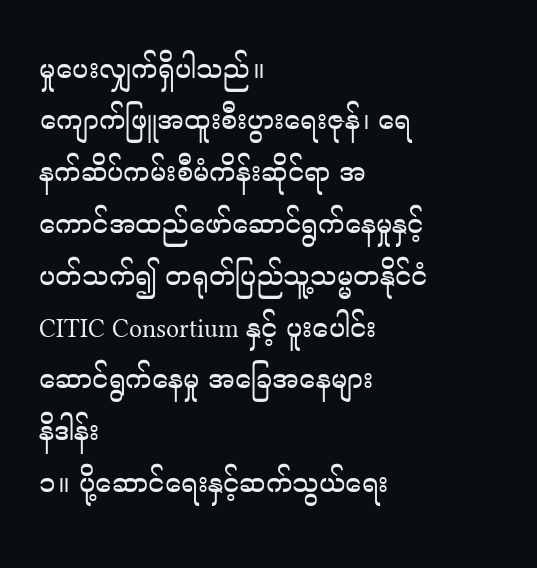မှုပေးလျှက်ရှိပါသည်။
ကျောက်ဖြူအထူးစီးပွားရေးဇုန်၊ ရေနက်ဆိပ်ကမ်းစီမံကိန်းဆိုင်ရာ အကောင်အထည်ဖော်ဆောင်ရွက်နေမှုနှင့်ပတ်သက်၍ တရုတ်ပြည်သူ့သမ္မတနိုင်ငံ CITIC Consortium နှင့် ပူးပေါင်းဆောင်ရွက်နေမှု အခြေအနေများ
နိဒါန်း
၁။ ပို့ဆောင်ရေးနှင့်ဆက်သွယ်ရေး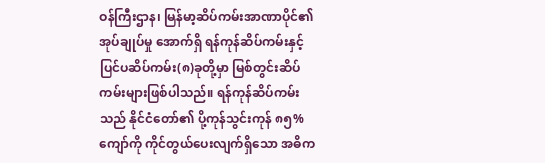ဝန်ကြီးဌာန၊ မြန်မာ့ဆိပ်ကမ်းအာဏာပိုင်၏ အုပ်ချုပ်မှု အောက်ရှိ ရန်ကုန်ဆိပ်ကမ်းနှင့် ပြင်ပဆိပ်ကမ်း(၈)ခုတို့မှာ မြစ်တွင်းဆိပ်ကမ်းများဖြစ်ပါသည်။ ရန်ကုန်ဆိပ်ကမ်းသည် နိုင်ငံတော်၏ ပို့ကုန်သွင်းကုန် ၈၅% ကျော်ကို ကိုင်တွယ်ပေးလျက်ရှိသော အဓိက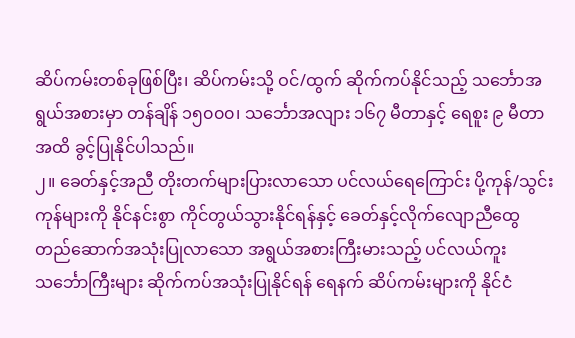ဆိပ်ကမ်းတစ်ခုဖြစ်ပြီး၊ ဆိပ်ကမ်းသို့ ဝင်/ထွက် ဆိုက်ကပ်နိုင်သည့် သင်္ဘောအရွယ်အစားမှာ တန်ချိန် ၁၅၀၀၀၊ သင်္ဘောအလျား ၁၆၇ မီတာနှင့် ရေစူး ၉ မီတာအထိ ခွင့်ပြုနိုင်ပါသည်။
၂။ ခေတ်နှင့်အညီ တိုးတက်များပြားလာသော ပင်လယ်ရေကြောင်း ပို့ကုန်/သွင်းကုန်များကို နိုင်နင်းစွာ ကိုင်တွယ်သွားနိုင်ရန်နှင့် ခေတ်နှင့်လိုက်လျောညီထွေ တည်ဆောက်အသုံးပြုလာသော အရွယ်အစားကြီးမားသည့် ပင်လယ်ကူးသင်္ဘောကြီးများ ဆိုက်ကပ်အသုံးပြုနိုင်ရန် ရေနက် ဆိပ်ကမ်းများကို နိုင်ငံ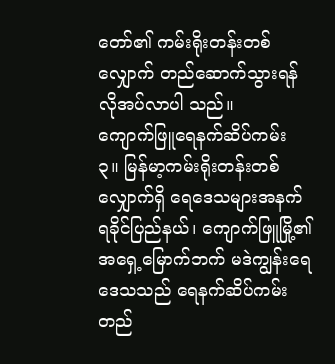တော်၏ ကမ်းရိုးတန်းတစ်လျှောက် တည်ဆောက်သွားရန် လိုအပ်လာပါ သည်။
ကျောက်ဖြူရေနက်ဆိပ်ကမ်း
၃။ မြန်မာ့ကမ်းရိုးတန်းတစ်လျှောက်ရှိ ရေဒေသများအနက် ရခိုင်ပြည်နယ်၊ ကျောက်ဖြူမြို့၏ အရှေ့မြောက်ဘက် မဒဲကျွန်းရေဒေသသည် ရေနက်ဆိပ်ကမ်း တည်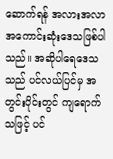ဆောက်ရန် အလားအလာ အကောင်းဆုံးဒေသဖြစ်ပါသည်။ အဆိုပါရေဒေသသည် ပင်လယ်ပြင်မှ အတွင်းပိုင်းတွင် ကျရောက် သဖြင့် ပင်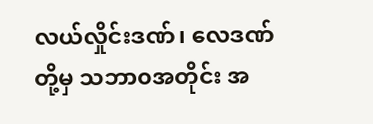လယ်လှိုင်းဒဏ်၊ လေဒဏ်တို့မှ သဘာ၀အတိုင်း အ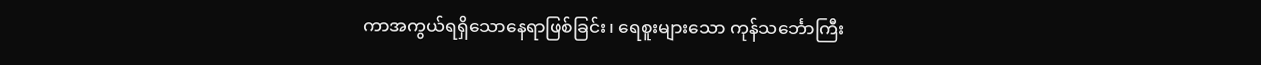ကာအကွယ်ရရှိသောနေရာဖြစ်ခြင်း၊ ရေစူးများသော ကုန်သင်္ဘောကြီး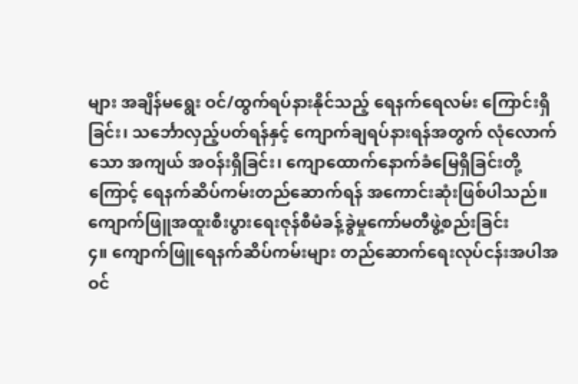များ အချိန်မရွေး ဝင်/ထွက်ရပ်နားနိုင်သည့် ရေနက်ရေလမ်း ကြောင်းရှိခြင်း၊ သင်္ဘောလှည့်ပတ်ရန်နှင့် ကျောက်ချရပ်နားရန်အတွက် လုံလောက်သော အကျယ် အဝန်းရှိခြင်း၊ ကျောထောက်နောက်ခံမြေရှိခြင်းတို့ကြောင့် ရေနက်ဆိပ်ကမ်းတည်ဆောက်ရန် အကောင်းဆုံးဖြစ်ပါသည်။
ကျောက်ဖြူအထူးစီးပွားရေးဇုန်စီမံခန့်ခွဲမှုကော်မတီဖွဲ့စည်းခြင်း
၄။ ကျောက်ဖြူရေနက်ဆိပ်ကမ်းများ တည်ဆောက်ရေးလုပ်ငန်းအပါအဝင်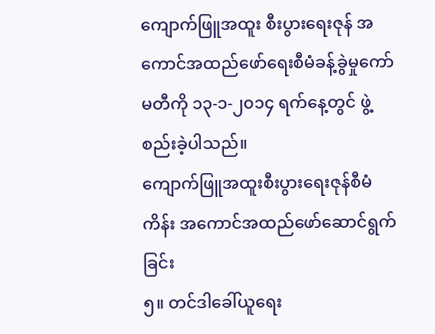ကျောက်ဖြူအထူး စီးပွားရေးဇုန် အကောင်အထည်ဖော်ရေးစီမံခန့်ခွဲမှုကော်မတီကို ၁၃-၁-၂၀၁၄ ရက်နေ့တွင် ဖွဲ့စည်းခဲ့ပါသည်။
ကျောက်ဖြူအထူးစီးပွားရေးဇုန်စီမံကိန်း အကောင်အထည်ဖော်ဆောင်ရွက်ခြင်း
၅။ တင်ဒါခေါ်ယူရေး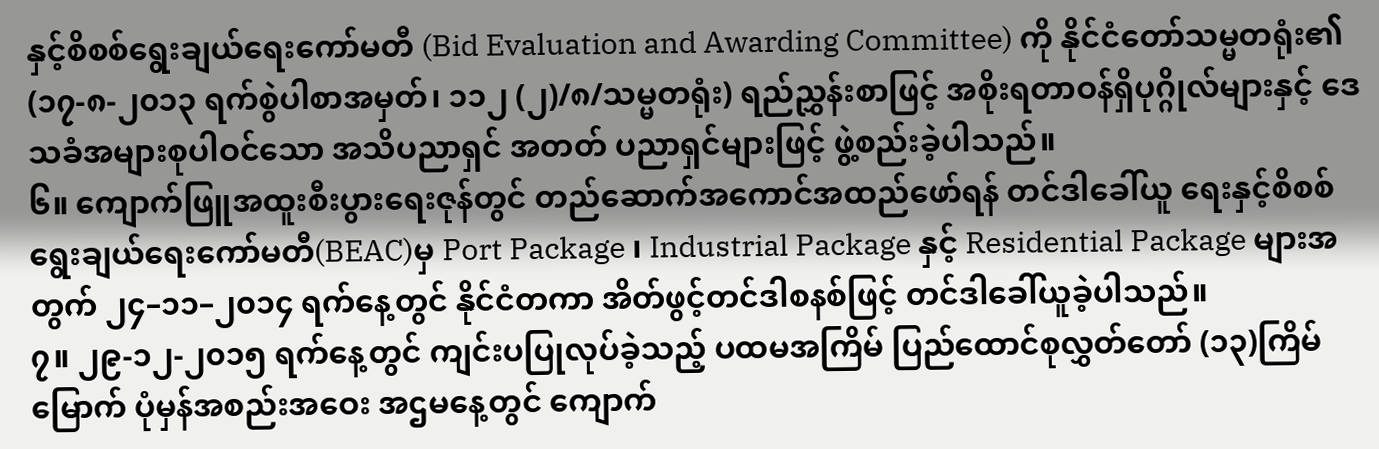နှင့်စိစစ်ရွေးချယ်ရေးကော်မတီ (Bid Evaluation and Awarding Committee) ကို နိုင်ငံတော်သမ္မတရုံး၏ (၁၇-၈-၂၀၁၃ ရက်စွဲပါစာအမှတ်၊ ၁၁၂ (၂)/၈/သမ္မတရုံး) ရည်ညွှန်းစာဖြင့် အစိုးရတာဝန်ရှိပုဂ္ဂိုလ်များနှင့် ဒေသခံအများစုပါဝင်သော အသိပညာရှင် အတတ် ပညာရှင်များဖြင့် ဖွဲ့စည်းခဲ့ပါသည်။
၆။ ကျောက်ဖြူအထူးစီးပွားရေးဇုန်တွင် တည်ဆောက်အကောင်အထည်ဖော်ရန် တင်ဒါခေါ်ယူ ရေးနှင့်စိစစ်ရွေးချယ်ရေးကော်မတီ(BEAC)မှ Port Package ၊ Industrial Package နှင့် Residential Package များအတွက် ၂၄–၁၁–၂၀၁၄ ရက်နေ့တွင် နိုင်ငံတကာ အိတ်ဖွင့်တင်ဒါစနစ်ဖြင့် တင်ဒါခေါ်ယူခဲ့ပါသည်။
၇။ ၂၉-၁၂-၂၀၁၅ ရက်နေ့တွင် ကျင်းပပြုလုပ်ခဲ့သည့် ပထမအကြိမ် ပြည်ထောင်စုလွှတ်တော် (၁၃)ကြိမ်မြောက် ပုံမှန်အစည်းအဝေး အဌမနေ့တွင် ကျောက်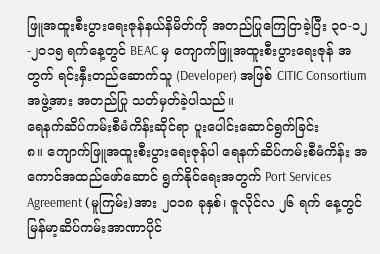ဖြူအထူးစီးပွားရေးဇုန်နယ်နိမိတ်ကို အတည်ပြုကြေငြာခဲ့ပြီး ၃၀-၁၂-၂၀၁၅ ရက်နေ့တွင် BEAC မှ ကျောက်ဖြူအထူးစီးပွားရေးဇုန် အတွက် ရင်းနှီးတည်ဆောက်သူ (Developer) အဖြစ် CITIC Consortium အဖွဲ့အား အတည်ပြု သတ်မှတ်ခဲ့ပါသည်။
ရေနက်ဆိပ်ကမ်းစီမံကိန်းဆိုင်ရာ ပူးပေါင်းဆောင်ရွက်ခြင်း
၈။ ကျောက်ဖြူအထူးစီးပွားရေးဇုန်ပါ ရေနက်ဆိပ်ကမ်းစီမံကိန်း အကောင်အထည်ဖော်ဆောင် ရွက်နိုင်ရေးအတွက် Port Services Agreement (မူကြမ်း)အား ၂၀၁၈ ခုနှစ်၊ ဇူလိုင်လ ၂၆ ရက် နေ့တွင် မြန်မာ့ဆိပ်ကမ်းအာဏာပိုင်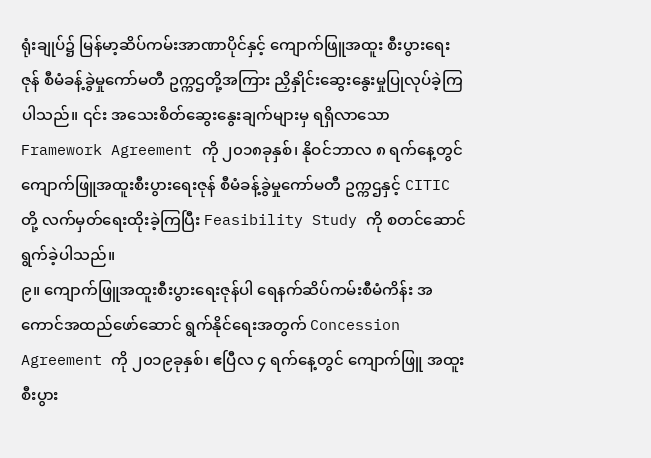ရုံးချုပ်၌ မြန်မာ့ဆိပ်ကမ်းအာဏာပိုင်နှင့် ကျောက်ဖြူအထူး စီးပွားရေးဇုန် စီမံခန့်ခွဲမှုကော်မတီ ဥက္ကဌတို့အကြား ညှိနှိုင်းဆွေးနွေးမှုပြုလုပ်ခဲ့ကြပါသည်။ ၎င်း အသေးစိတ်ဆွေးနွေးချက်များမှ ရရှိလာသော Framework Agreement ကို ၂၀၁၈ခုနှစ်၊ နိုဝင်ဘာလ ၈ ရက်နေ့တွင် ကျောက်ဖြူအထူးစီးပွားရေးဇုန် စီမံခန့်ခွဲမှုကော်မတီ ဥက္ကဌနှင့် CITIC တို့ လက်မှတ်ရေးထိုးခဲ့ကြပြီး Feasibility Study ကို စတင်ဆောင်ရွက်ခဲ့ပါသည်။
၉။ ကျောက်ဖြူအထူးစီးပွားရေးဇုန်ပါ ရေနက်ဆိပ်ကမ်းစီမံကိန်း အကောင်အထည်ဖော်ဆောင် ရွက်နိုင်ရေးအတွက် Concession Agreement ကို ၂၀၁၉ခုနှစ်၊ ဧပြီလ ၄ ရက်နေ့တွင် ကျောက်ဖြူ အထူးစီးပွား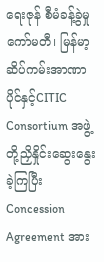ရေးဇုန် စီမံခန့်ခွဲမှုကော်မတီ၊ မြန်မာ့ဆိပ်ကမ်းအာဏာပိုင်နှင့်CITIC Consortium အဖွဲ့ တို့ညှိနှိုင်းဆွေးနွေးခဲ့ကြပြီး Concession Agreement အား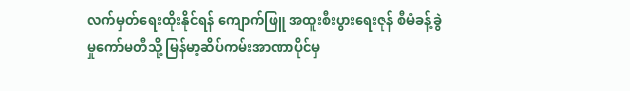လက်မှတ်ရေးထိုးနိုင်ရန် ကျောက်ဖြူ အထူးစီးပွားရေးဇုန် စီမံခန့်ခွဲမှုကော်မတီသို့ မြန်မာ့ဆိပ်ကမ်းအာဏာပိုင်မှ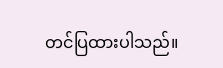တင်ပြထားပါသည်။